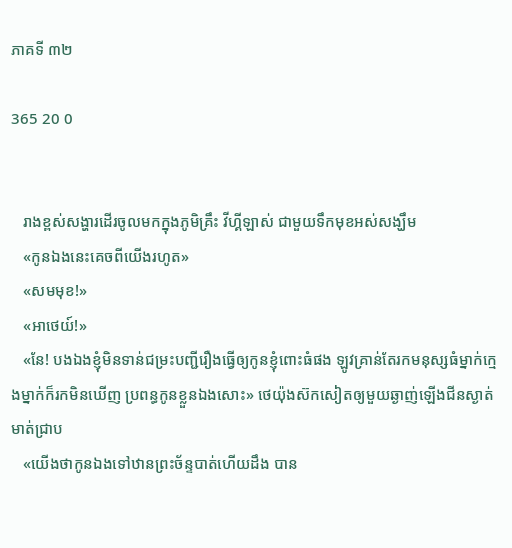ភាគទី ៣២

365 20 0


   រាងខ្ពស់សង្ហារដើរចូលមកក្នុងភូមិគ្រឹះ វីហ្គីឡាស់ ជាមួយទឹកមុខអស់សង្ឃឹម
   «កូនឯងនេះគេចពីយើងរហូត»
   «សមមុខ!»
   «អាថេយ៍!»
   «នែ! បងឯងខ្ញុំមិនទាន់ជម្រះបញ្ជីរឿងធ្វើឲ្យកូនខ្ញុំពោះធំផង ឡូវគ្រាន់តែរកមនុស្សធំម្នាក់ក្មេងម្នាក់ក៏រកមិនឃើញ ប្រពន្ធកូនខ្លួនឯងសោះ» ថេយ៉ុងស៊កសៀតឲ្យមួយឆ្ងាញ់ឡើងជីនស្ងាត់មាត់ជ្រាប
   «យើងថាកូនឯងទៅឋានព្រះច័ន្ទបាត់ហើយដឹង បាន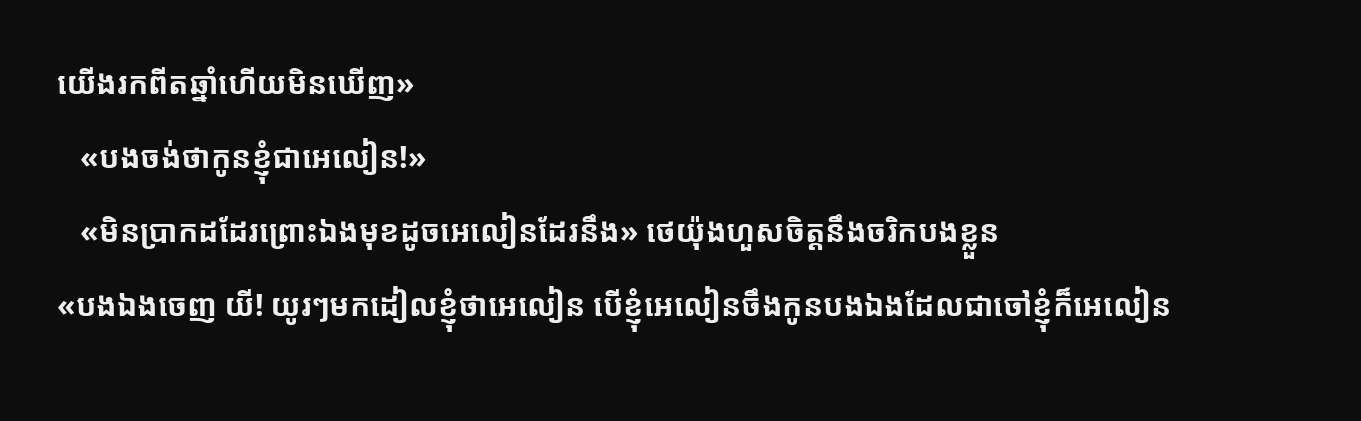យើងរកពីតឆ្នាំហើយមិនឃើញ»
   «បងចង់ថាកូនខ្ញុំជាអេលៀន!»
   «មិនប្រាកដដែរព្រោះឯងមុខដូចអេលៀនដែរនឹង» ថេយ៉ុងហួសចិត្ដនឹងចរិកបងខ្លួន
«បងឯងចេញ យី! យូរៗមកដៀលខ្ញុំថាអេលៀន បើខ្ញុំអេលៀនចឹងកូនបងឯងដែលជាចៅខ្ញុំក៏អេលៀន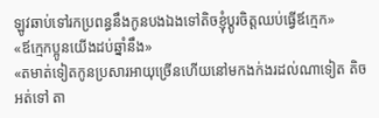ឡូវឆាប់ទៅរកប្រពន្ធនឹងកូនបងឯងទៅតិចខ្ញុំប្ដូរចិត្តឈប់ធ្វើឪក្មេក»
«ឪក្មេកប្អូនយើងដប់ឆ្នាំនឹង»
«តមាត់ទៀតកូនប្រសារអាយុច្រើនហើយនៅមកងក់ងរដល់ណាទៀត តិចអត់ទៅ តា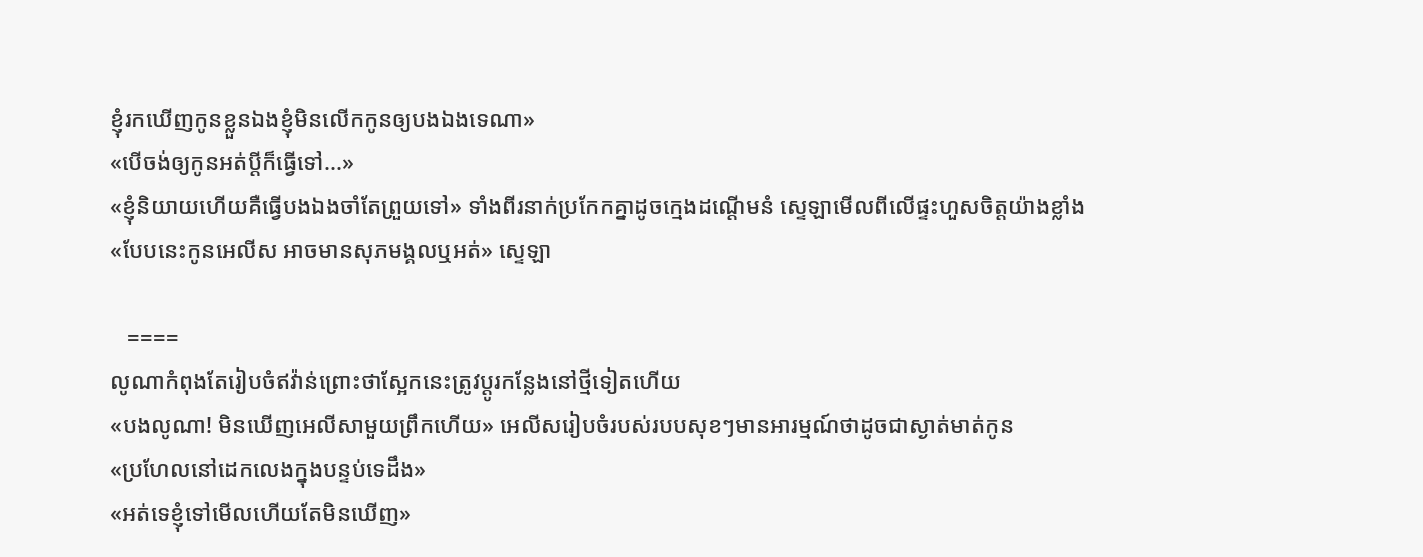ខ្ញុំរកឃើញកូនខ្លួនឯងខ្ញុំមិនលើកកូនឲ្យបងឯងទេណា»
«បើចង់ឲ្យកូនអត់ប្ដីក៏ធ្វើទៅ...»
«ខ្ញុំនិយាយហើយគឺធ្វើបងឯងចាំតែព្រួយទៅ» ទាំងពីរនាក់ប្រកែកគ្នាដូចក្មេងដណ្ដើមនំ ស្ទេឡាមើលពីលើផ្ទះហួសចិត្តយ៉ាងខ្លាំង
«បែបនេះកូនអេលីស អាចមានសុភមង្គលឬអត់» ស្ទេឡា

   ====
លូណាកំពុងតែរៀបចំឥវ៉ាន់ព្រោះថាស្អែកនេះត្រូវប្ដូរកន្លែងនៅថ្មីទៀតហើយ
«បងលូណា! មិនឃើញអេលីសាមួយព្រឹកហើយ» អេលីសរៀបចំរបស់របបសុខៗមានអារម្មណ៍ថាដូចជាស្ងាត់មាត់កូន
«ប្រហែលនៅដេកលេងក្នុងបន្ទប់ទេដឹង»
«អត់ទេខ្ញុំទៅមើលហើយតែមិនឃើញ»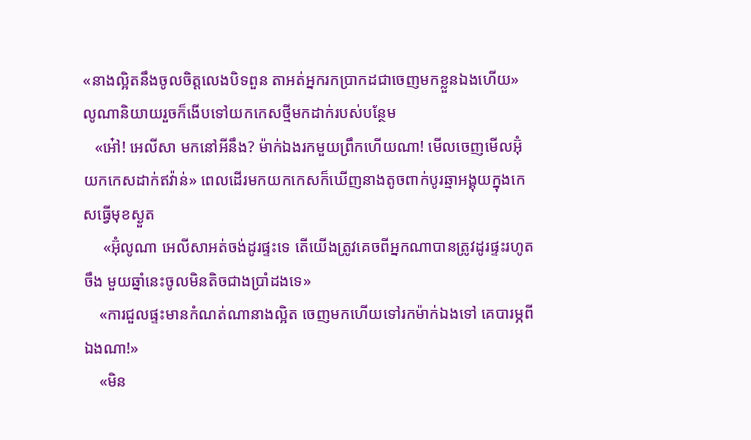«នាងល្អិតនឹងចូលចិត្តលេងបិទពួន តាអត់អ្នករកប្រាកដជាចេញមកខ្លួនឯងហើយ» លូណានិយាយរួចក៏ងើបទៅយកកេសថ្មីមកដាក់របស់បន្ថែម
   «អៅ៎! អេលីសា មកនៅអីនឹង? ម៉ាក់ឯងរកមួយព្រឹកហើយណា! មើលចេញមើលអ៊ុំយកកេសដាក់ឥវ៉ាន់» ពេលដើរមកយកកេសក៏ឃើញនាងតូចពាក់បូរឆ្មាអង្គុយក្នុងកេសធ្វើមុខស្ងួត
     «អ៊ុំលូណា អេលីសាអត់ចង់ដូរផ្ទះទេ តើយើងត្រូវគេចពីអ្នកណាបានត្រូវដូរផ្ទះរហូតចឹង មួយឆ្នាំនេះចូលមិនតិចជាងប្រាំដងទេ»
    «ការជួលផ្ទះមានកំណត់ណានាងល្អិត ចេញមកហើយទៅរកម៉ាក់ឯងទៅ គេបារម្ភពីឯងណា!»
    «មិន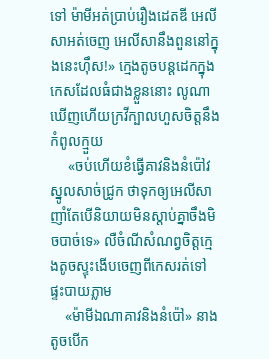ទៅ ម៉ាមីអត់ប្រាប់រឿងដេតឌី អេលីសាអត់ចេញ អេលីសានឹងពួននៅក្នុងនេះហុឹស!» ក្មេងតូចបន្ដដេកក្នុងកេសដែលធំជាងខ្លួននោះ លូណាឃើញហើយក្រវីក្បាលហួសចិត្តនឹងកំពូលក្មួយ
     «ចប់ហើយខំធ្វើគាវនិងនំប៉ៅវស្នូលសាច់ជ្រូក ថាទុកឲ្យអេលីសាញាំតែបើនិយាយមិនស្ដាប់គ្នាចឹងមិចបាច់ទេ» លឺចំណីសំណព្វចិត្តក្មេងតូចស្ទុះងើបចេញពីកេសរត់ទៅផ្ទះបាយភ្លាម
    «ម៉ាមីឯណាគាវនិងនំប៉ៅ» នាងតូចបើក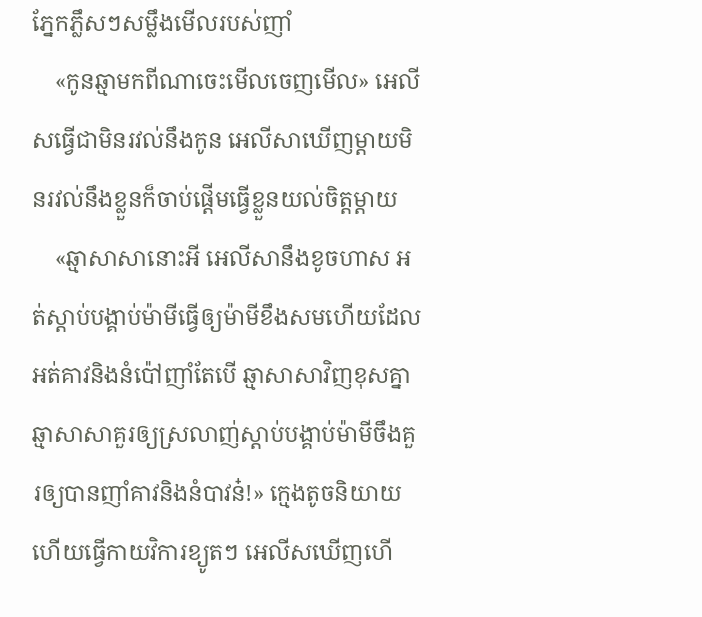ភ្នែកភ្លឹសៗសម្លឹងមើលរបស់ញាំ
    «កូនឆ្មាមកពីណាចេះមើលចេញមើល» អេលីសធ្វើជាមិនរវល់នឹងកូន អេលីសាឃើញម្ដាយមិនរវល់នឹងខ្លួនក៏ចាប់ផ្ដើមធ្វើខ្លួនយល់ចិត្តម្ដាយ
    «ឆ្មាសាសានោះអី អេលីសានឹងខូចហាស អត់ស្ដាប់បង្គាប់ម៉ាមីធ្វើឲ្យម៉ាមីខឹងសមហើយដែលអត់គាវនិងនំប៉ៅញាំតែបើ ឆ្មាសាសាវិញខុសគ្នា ឆ្មាសាសាគួរឲ្យស្រលាញ់ស្ដាប់បង្គាប់ម៉ាមីចឹងគួរឲ្យបានញាំគាវនិងនំបាវន៎!» ក្មេងតូចនិយាយហើយធ្វើកាយវិការខ្យូតៗ អេលីសឃើញហើ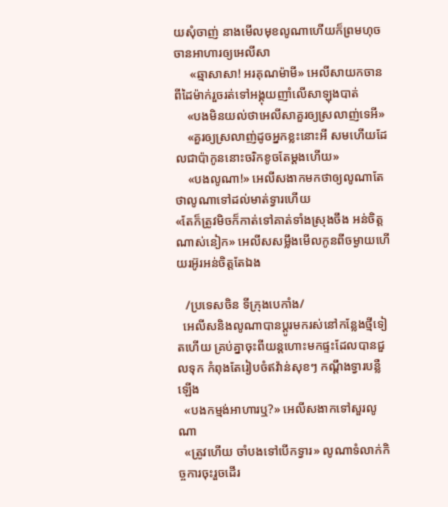យសុំចាញ់ នាងមើលមុខលូណាហើយក៏ព្រមហុចចានអាហារឲ្យអេលីសា
     «ឆ្មាសាសា! អរគុណម៉ាមី» អេលីសាយកចានពីដៃម៉ាក់រួចរត់ទៅអង្គុយញាំលើសាឡុងបាត់
    «បងមិនយល់ថាអេលីសាគួរឲ្យស្រលាញ់ទេអី»
    «គួរឲ្យស្រលាញ់ដូចអ្នកខ្លះនោះអី សមហើយដែលជាប៉ាកូននោះចរិកខូចតែម្ដងហើយ»
    «បងលូណា!» អេលីសងាកមកថាឲ្យលូណាតែថាលូណាទៅដល់មាត់ទ្វារហើយ
«តែក៏ត្រូវមិចក៏កាត់ទៅគាត់ទាំងស្រុងចឹង អន់ចិត្តណាស់នៀក» អេលីសសម្លឹងមើលកូនពីចម្ងាយហើយរអ៊ូរអន់ចិត្តតែឯង

   /ប្រទេសចិន ទីក្រុងបេកាំង/
  អេលីសនិងលូណាបានប្ដូរមករស់នៅកន្លែងថ្មីទៀតហើយ គ្រប់គ្នាចុះពីយន្ដហោះមកផ្ទះដែលបានជួលទុក កំពុងតែរៀបចំឥវ៉ាន់សុខៗ កណ្ដឹងទ្វារបន្លឺឡើង
  «បងកម្មង់អាហារឬ?» អេលីសងាកទៅសួរលូណា
  «ត្រូវហើយ ចាំបងទៅបើកទ្វារ» លូណាទំលាក់កិច្ចការចុះរួចដើរ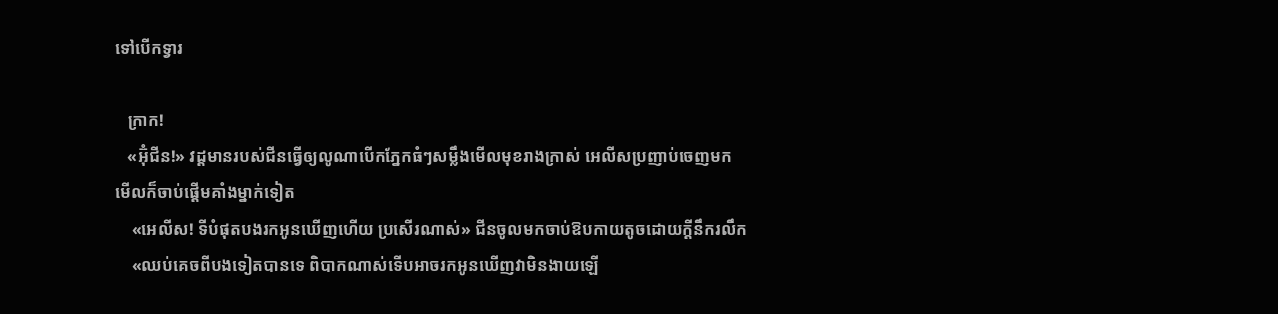ទៅបើកទ្វារ

   ក្រាក!
   «អ៊ុំជីន!» វដ្ដមានរបស់ជីនធ្វើឲ្យលូណាបើកភ្នែកធំៗសម្លឹងមើលមុខរាងក្រាស់ អេលីសប្រញាប់ចេញមកមើលក៏ចាប់ផ្ដើមគាំងម្នាក់ទៀត
    «អេលីស! ទីបំផុតបងរកអូនឃើញហើយ ប្រសើរណាស់» ជីនចូលមកចាប់ឱបកាយតូចដោយក្ដីនឹករលឹក
    «ឈប់គេចពីបងទៀតបានទេ ពិបាកណាស់ទើបអាចរកអូនឃើញវាមិនងាយឡើ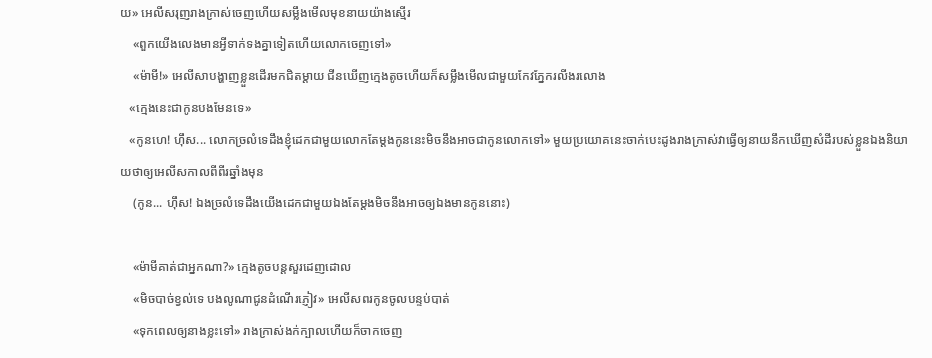យ» អេលីសរុញរាងក្រាស់ចេញហើយសម្លឹងមើលមុខនាយយ៉ាងស្មើរ
    «ពួកយើងលេងមានអ្វីទាក់ទងគ្នាទៀតហើយលោកចេញទៅ»
    «ម៉ាមី!» អេលីសាបង្ហាញខ្លួនដើរមកជិតម្ដាយ ជីនឃើញក្មេងតូចហើយក៏សម្លឹងមើលជាមួយកែវភ្នែករលីងរលោង
   «ក្មេងនេះជាកូនបងមែនទេ»
   «កូនហេ! ហុឹស... លោកច្រលំទេដឹងខ្ញុំដេកជាមួយលោកតែម្ដងកូននេះមិចនឹងអាចជាកូនលោកទៅ» មួយប្រយោគនេះចាក់បេះដូងរាងក្រាស់វាធ្វើឲ្យនាយនឹកឃើញសំដីរបស់ខ្លួនឯងនិយាយថាឲ្យអេលីសកាលពីពីរឆ្នាំងមុន
    (កូន... ហុឹស! ឯងច្រលំទេដឹងយើងដេកជាមួយឯងតែម្ដងមិចនឹងអាចឲ្យឯងមានកូននោះ)

    «ម៉ាមីគាត់ជាអ្នកណា?» ក្មេងតូចបន្ដសួរដេញដោល
    «មិចបាច់ខ្វល់ទេ បងលូណាជូនដំណើរភ្ញៀវ» អេលីសពរកូនចូលបន្ទប់បាត់
    «ទុកពេលឲ្យនាងខ្លះទៅ» រាងក្រាស់ងក់ក្បាលហើយក៏ចាកចេញ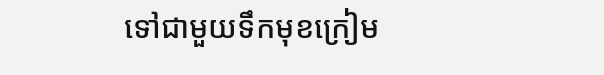ទៅជាមួយទឹកមុខក្រៀម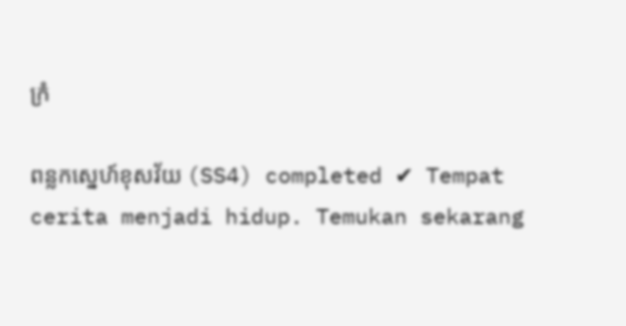ក្រំ

ពន្លកស្នេហ៍ខុសវ័យ (SS4) completed ✔ Tempat cerita menjadi hidup. Temukan sekarang